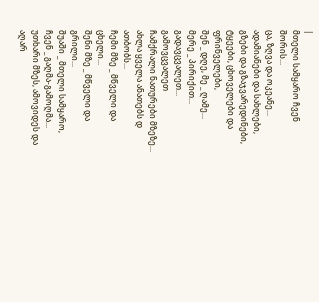|
მთელი სამყარო ჩვენ შორის...
ცა, ზღვა და ოკეანე...
ადამიანები და სახლები,
გზები და გზაჯვარედინები,
ტყეები, ცხოველები და ფრინველები,
შენ _ დღე, მე _ ღამე...
მერე _ პირიქით...
გადავცვალეთ...
გამოვცვალეთ
ჩამქრალი ნათურები მზეზე...
ახლა ყველა ანათებს დ ათბობს...
ჩემი მზე _ მწველი და ცხელი...
შენი მზე _ მწველი და გრილი...
შუაში _ მთელი სამყარო,
ჩვენ _ გაღმა-გამოღმა...
უთხარი მზეს, ამოვიდეს და აღარ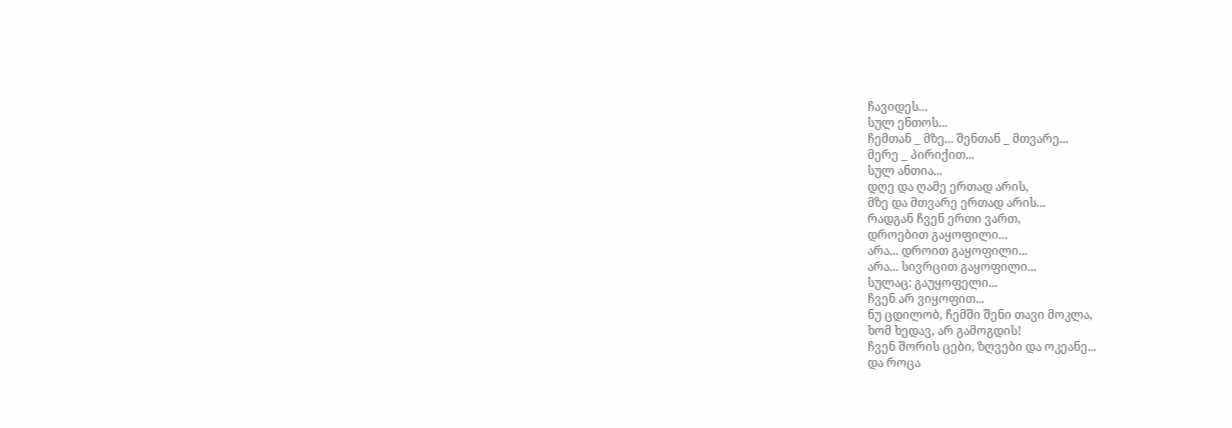ჩავიდეს...
სულ ენთოს...
ჩემთან _ მზე... შენთან _ მთვარე...
მერე _ პირიქით...
სულ ანთია...
დღე და ღამე ერთად არის,
მზე და მთვარე ერთად არის...
რადგან ჩვენ ერთი ვართ,
დროებით გაყოფილი...
არა... დროით გაყოფილი...
არა... სივრცით გაყოფილი...
სულაც: გაუყოფელი...
ჩვენ არ ვიყოფით...
ნუ ცდილობ, ჩემში შენი თავი მოკლა,
ხომ ხედავ, არ გამოგდის!
ჩვენ შორის ცები, ზღვები და ოკეანე...
და როცა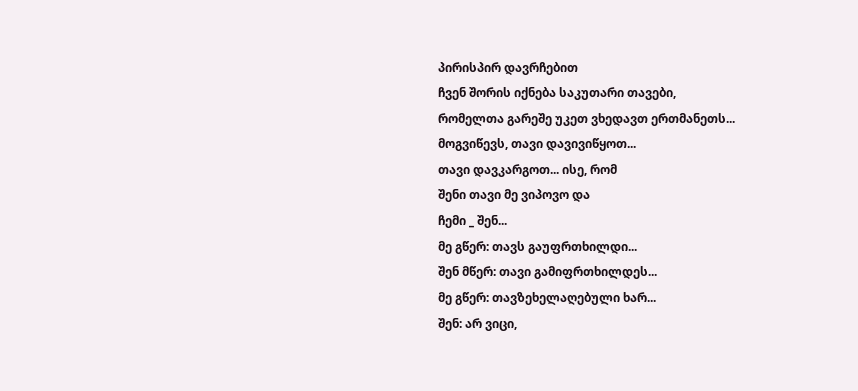პირისპირ დავრჩებით
ჩვენ შორის იქნება საკუთარი თავები,
რომელთა გარეშე უკეთ ვხედავთ ერთმანეთს...
მოგვიწევს, თავი დავივიწყოთ...
თავი დავკარგოთ... ისე, რომ
შენი თავი მე ვიპოვო და
ჩემი _ შენ...
მე გწერ: თავს გაუფრთხილდი...
შენ მწერ: თავი გამიფრთხილდეს...
მე გწერ: თავზეხელაღებული ხარ...
შენ: არ ვიცი,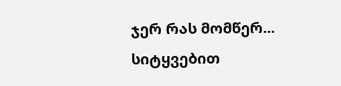ჯერ რას მომწერ...
სიტყვებით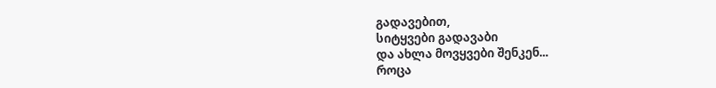გადავებით,
სიტყვები გადავაბი
და ახლა მოვყვები შენკენ...
როცა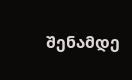შენამდე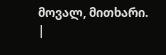მოვალ, მითხარი.
|